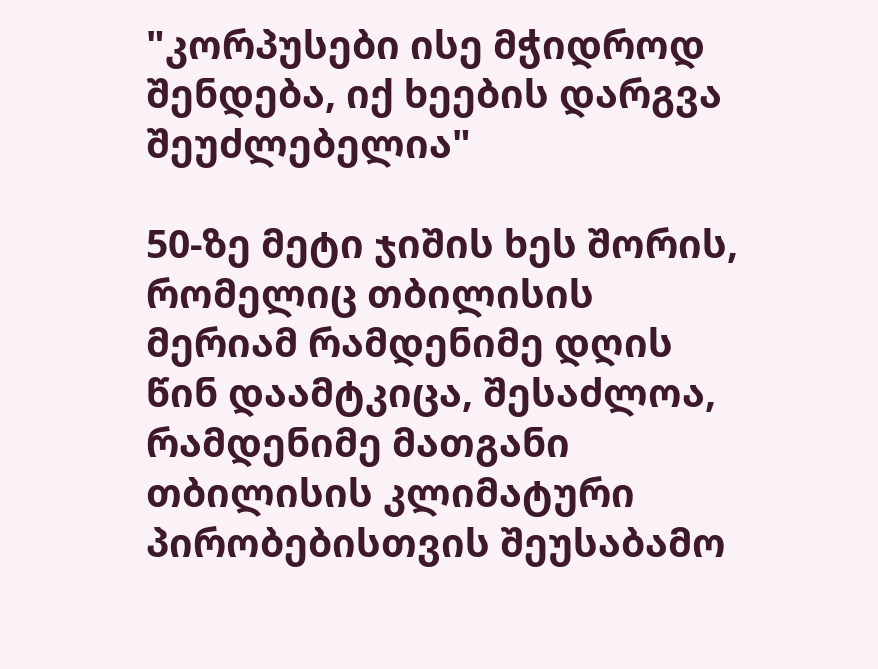"კორპუსები ისე მჭიდროდ შენდება, იქ ხეების დარგვა შეუძლებელია"

50-ზე მეტი ჯიშის ხეს შორის, რომელიც თბილისის მერიამ რამდენიმე დღის წინ დაამტკიცა, შესაძლოა, რამდენიმე მათგანი თბილისის კლიმატური პირობებისთვის შეუსაბამო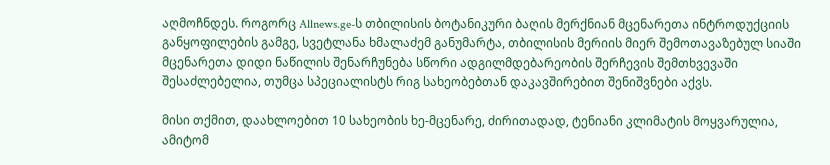აღმოჩნდეს. როგორც Allnews.ge-ს თბილისის ბოტანიკური ბაღის მერქნიან მცენარეთა ინტროდუქციის განყოფილების გამგე, სვეტლანა ხმალაძემ განუმარტა, თბილისის მერიის მიერ შემოთავაზებულ სიაში მცენარეთა დიდი ნაწილის შენარჩუნება სწორი ადგილმდებარეობის შერჩევის შემთხვევაში შესაძლებელია, თუმცა სპეციალისტს რიგ სახეობებთან დაკავშირებით შენიშვნები აქვს.

მისი თქმით, დაახლოებით 10 სახეობის ხე-მცენარე, ძირითადად, ტენიანი კლიმატის მოყვარულია, ამიტომ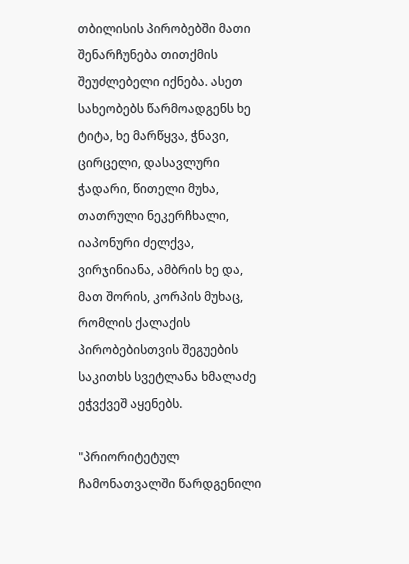თბილისის პირობებში მათი შენარჩუნება თითქმის შეუძლებელი იქნება. ასეთ სახეობებს წარმოადგენს ხე ტიტა, ხე მარწყვა, ჭნავი, ცირცელი, დასავლური ჭადარი, წითელი მუხა, თათრული ნეკერჩხალი, იაპონური ძელქვა, ვირჯინიანა, ამბრის ხე და, მათ შორის, კორპის მუხაც, რომლის ქალაქის პირობებისთვის შეგუების საკითხს სვეტლანა ხმალაძე ეჭვქვეშ აყენებს.

"პრიორიტეტულ ჩამონათვალში წარდგენილი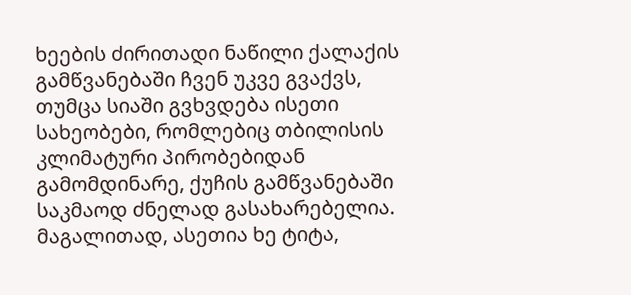ხეების ძირითადი ნაწილი ქალაქის გამწვანებაში ჩვენ უკვე გვაქვს, თუმცა სიაში გვხვდება ისეთი სახეობები, რომლებიც თბილისის კლიმატური პირობებიდან გამომდინარე, ქუჩის გამწვანებაში საკმაოდ ძნელად გასახარებელია. მაგალითად, ასეთია ხე ტიტა,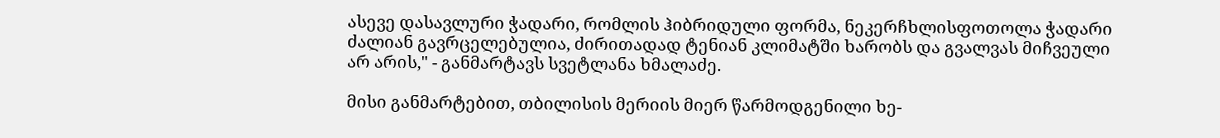ასევე დასავლური ჭადარი, რომლის ჰიბრიდული ფორმა, ნეკერჩხლისფოთოლა ჭადარი ძალიან გავრცელებულია, ძირითადად ტენიან კლიმატში ხარობს და გვალვას მიჩვეული არ არის," - განმარტავს სვეტლანა ხმალაძე.

მისი განმარტებით, თბილისის მერიის მიერ წარმოდგენილი ხე-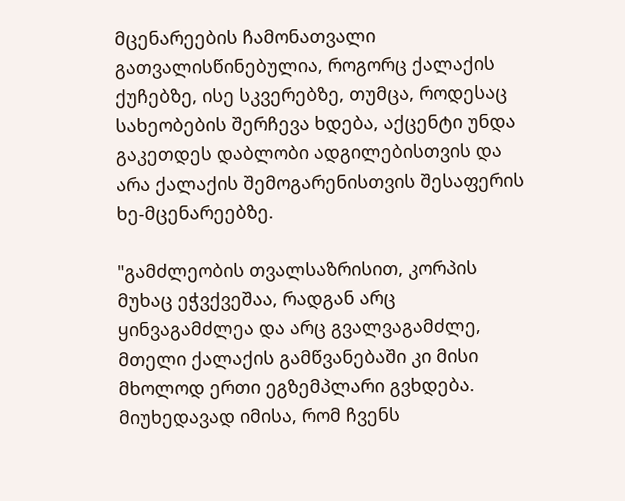მცენარეების ჩამონათვალი გათვალისწინებულია, როგორც ქალაქის ქუჩებზე, ისე სკვერებზე, თუმცა, როდესაც სახეობების შერჩევა ხდება, აქცენტი უნდა გაკეთდეს დაბლობი ადგილებისთვის და არა ქალაქის შემოგარენისთვის შესაფერის ხე-მცენარეებზე.

"გამძლეობის თვალსაზრისით, კორპის მუხაც ეჭვქვეშაა, რადგან არც ყინვაგამძლეა და არც გვალვაგამძლე, მთელი ქალაქის გამწვანებაში კი მისი მხოლოდ ერთი ეგზემპლარი გვხდება. მიუხედავად იმისა, რომ ჩვენს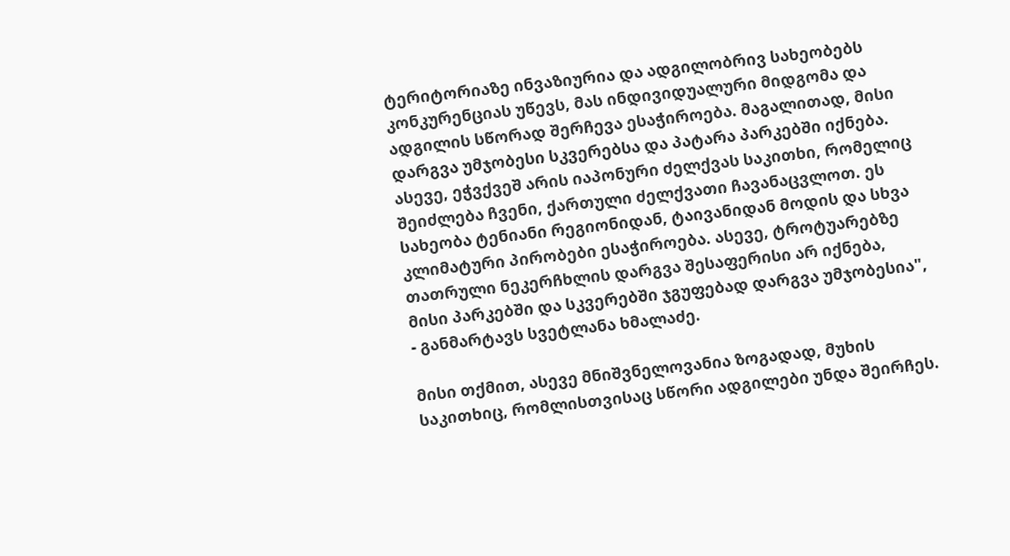ტერიტორიაზე ინვაზიურია და ადგილობრივ სახეობებს კონკურენციას უწევს, მას ინდივიდუალური მიდგომა და ადგილის სწორად შერჩევა ესაჭიროება. მაგალითად, მისი დარგვა უმჯობესი სკვერებსა და პატარა პარკებში იქნება. ასევე, ეჭვქვეშ არის იაპონური ძელქვას საკითხი, რომელიც შეიძლება ჩვენი, ქართული ძელქვათი ჩავანაცვლოთ. ეს სახეობა ტენიანი რეგიონიდან, ტაივანიდან მოდის და სხვა კლიმატური პირობები ესაჭიროება. ასევე, ტროტუარებზე თათრული ნეკერჩხლის დარგვა შესაფერისი არ იქნება, მისი პარკებში და სკვერებში ჯგუფებად დარგვა უმჯობესია", - განმარტავს სვეტლანა ხმალაძე.

მისი თქმით, ასევე მნიშვნელოვანია ზოგადად, მუხის საკითხიც, რომლისთვისაც სწორი ადგილები უნდა შეირჩეს.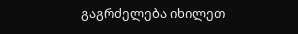გაგრძელება იხილეთ